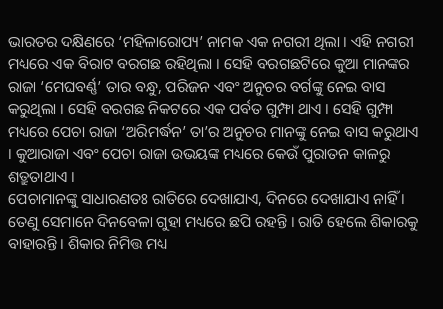ଭାରତର ଦକ୍ଷିଣରେ ‘ମହିଳାରୋପ୍ୟ’ ନାମକ ଏକ ନଗରୀ ଥିଲା । ଏହି ନଗରୀ ମଧ୍ୟରେ ଏକ ବିରାଟ ବରଗଛ ରହିଥିଲା । ସେହି ବରଗଛଟିରେ କୁଆ ମାନଙ୍କର ରାଜା ‘ମେଘବର୍ଣ୍ଣ’ ତାର ବନ୍ଧୁ, ପରିଜନ ଏବଂ ଅନୁଚର ବର୍ଗଙ୍କୁ ନେଇ ବାସ କରୁଥିଲା । ସେହି ବରଗଛ ନିକଟରେ ଏକ ପର୍ବତ ଗୁମ୍ଫା ଥାଏ । ସେହି ଗୁମ୍ଫା ମଧ୍ୟରେ ପେଚା ରାଜା ‘ଅରିମର୍ଦ୍ଧନ’ ତା’ର ଅନୁଚର ମାନଙ୍କୁ ନେଇ ବାସ କରୁଥାଏ । କୁଆରାଜା ଏବଂ ପେଚା ରାଜା ଉଭୟଙ୍କ ମଧ୍ୟରେ କେଉଁ ପୁରାତନ କାଳରୁ ଶତ୍ରୁତାଥାଏ ।
ପେଚାମାନଙ୍କୁ ସାଧାରଣତଃ ରାତିରେ ଦେଖାଯାଏ, ଦିନରେ ଦେଖାଯାଏ ନାହିଁ । ତେଣୁ ସେମାନେ ଦିନବେଳା ଗୁହା ମଧ୍ୟରେ ଛପି ରହନ୍ତି । ରାତି ହେଲେ ଶିକାରକୁ ବାହାରନ୍ତି । ଶିକାର ନିମିତ୍ତ ମଧ୍ୟ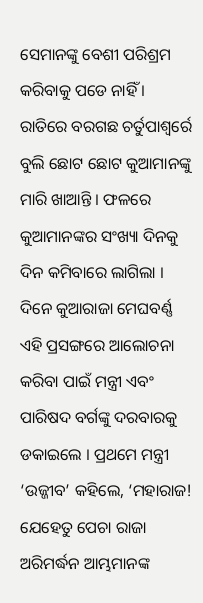ସେମାନଙ୍କୁ ବେଶୀ ପରିଶ୍ରମ କରିବାକୁ ପଡେ ନାହିଁ । ରାତିରେ ବରଗଛ ଚର୍ତୁପାଶ୍ୱର୍ରେ ବୁଲି ଛୋଟ ଛୋଟ କୁଆମାନଙ୍କୁ ମାରି ଖାଆନ୍ତି । ଫଳରେ କୁଆମାନଙ୍କର ସଂଖ୍ୟା ଦିନକୁ ଦିନ କମିବାରେ ଲାଗିଲା । ଦିନେ କୁଆରାଜା ମେଘବର୍ଣ୍ଣ ଏହି ପ୍ରସଙ୍ଗରେ ଆଲୋଚନା କରିବା ପାଇଁ ମନ୍ତ୍ରୀ ଏବଂ ପାରିଷଦ ବର୍ଗଙ୍କୁ ଦରବାରକୁ ଡକାଇଲେ । ପ୍ରଥମେ ମନ୍ତ୍ରୀ ‘ଉଜ୍ଜୀବ’ କହିଲେ, ‘ମହାରାଜ! ଯେହେତୁ ପେଚା ରାଜା ଅରିମର୍ଦ୍ଧନ ଆମ୍ଭମାନଙ୍କ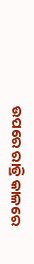ଉପରେ ରାତ୍ରି କାଳରେ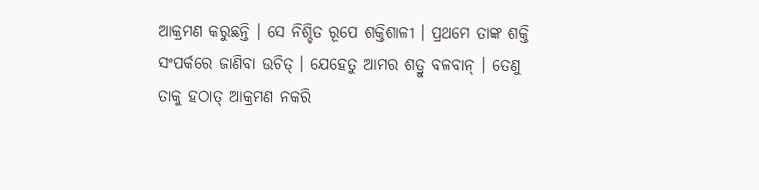ଆକ୍ରମଣ କରୁଛନ୍ତି । ସେ ନିଶ୍ଚିତ ରୂପେ ଶକ୍ତିଶାଳୀ । ପ୍ରଥମେ ତାଙ୍କ ଶକ୍ତି ସଂପର୍କରେ ଜାଣିବା ଉଚିତ୍ । ଯେହେତୁ ଆମର ଶତ୍ରୁ ବଳବାନ୍ । ତେଣୁ ତାକୁ ହଠାତ୍ ଆକ୍ରମଣ ନକରି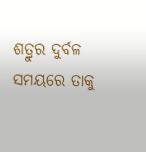ଶତ୍ରୁର ଦୁର୍ବଳ ସମୟରେ ତାକୁ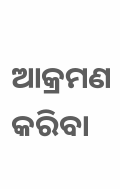ଆକ୍ରମଣ କରିବା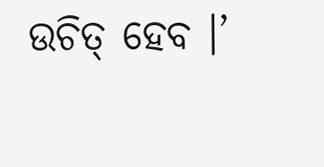ଉଚିତ୍ ହେବ ।’